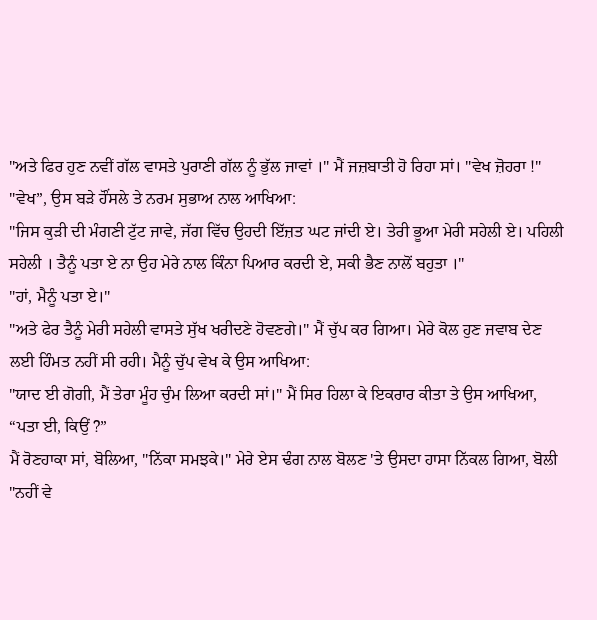"ਅਤੇ ਫਿਰ ਹੁਣ ਨਵੀਂ ਗੱਲ ਵਾਸਤੇ ਪੁਰਾਣੀ ਗੱਲ ਨੂੰ ਭੁੱਲ ਜਾਵਾਂ ।" ਮੈਂ ਜਜ਼ਬਾਤੀ ਹੋ ਰਿਹਾ ਸਾਂ। "ਵੇਖ ਜ਼ੋਹਰਾ !"
"ਵੇਖ”, ਉਸ ਬੜੇ ਹੌਂਸਲੇ ਤੇ ਨਰਮ ਸੁਭਾਅ ਨਾਲ ਆਖਿਆ:
"ਜਿਸ ਕੁੜੀ ਦੀ ਮੰਗਣੀ ਟੁੱਟ ਜਾਵੇ, ਜੱਗ ਵਿੱਚ ਉਹਦੀ ਇੱਜ਼ਤ ਘਟ ਜਾਂਦੀ ਏ। ਤੇਰੀ ਭੂਆ ਮੇਰੀ ਸਹੇਲੀ ਏ। ਪਹਿਲੀ ਸਹੇਲੀ । ਤੈਨੂੰ ਪਤਾ ਏ ਨਾ ਉਹ ਮੇਰੇ ਨਾਲ ਕਿੰਨਾ ਪਿਆਰ ਕਰਦੀ ਏ, ਸਕੀ ਭੈਣ ਨਾਲੋਂ ਬਹੁਤਾ ।"
"ਹਾਂ, ਮੈਨੂੰ ਪਤਾ ਏ।"
"ਅਤੇ ਫੇਰ ਤੈਨੂੰ ਮੇਰੀ ਸਹੇਲੀ ਵਾਸਤੇ ਸੁੱਖ ਖਰੀਦਣੇ ਹੋਵਣਗੇ।" ਮੈਂ ਚੁੱਪ ਕਰ ਗਿਆ। ਮੇਰੇ ਕੋਲ ਹੁਣ ਜਵਾਬ ਦੇਣ ਲਈ ਹਿੰਮਤ ਨਹੀਂ ਸੀ ਰਹੀ। ਮੈਨੂੰ ਚੁੱਪ ਵੇਖ ਕੇ ਉਸ ਆਖਿਆ:
"ਯਾਦ ਈ ਗੋਗੀ, ਮੈਂ ਤੇਰਾ ਮੂੰਹ ਚੁੰਮ ਲਿਆ ਕਰਦੀ ਸਾਂ।" ਮੈਂ ਸਿਰ ਹਿਲਾ ਕੇ ਇਕਰਾਰ ਕੀਤਾ ਤੇ ਉਸ ਆਖਿਆ, “ਪਤਾ ਈ, ਕਿਉਂ ?”
ਮੈਂ ਰੋਣਹਾਕਾ ਸਾਂ, ਬੋਲਿਆ, "ਨਿੱਕਾ ਸਮਝਕੇ।" ਮੇਰੇ ਏਸ ਢੰਗ ਨਾਲ ਬੋਲਣ 'ਤੇ ਉਸਦਾ ਹਾਸਾ ਨਿੱਕਲ ਗਿਆ, ਬੋਲੀ "ਨਹੀਂ ਵੇ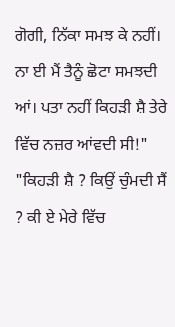ਗੋਗੀ, ਨਿੱਕਾ ਸਮਝ ਕੇ ਨਹੀਂ। ਨਾ ਈ ਮੈਂ ਤੈਨੂੰ ਛੋਟਾ ਸਮਝਦੀ ਆਂ। ਪਤਾ ਨਹੀਂ ਕਿਹੜੀ ਸ਼ੈ ਤੇਰੇ ਵਿੱਚ ਨਜ਼ਰ ਆਂਵਦੀ ਸੀ!"
"ਕਿਹੜੀ ਸ਼ੈ ? ਕਿਉਂ ਚੁੰਮਦੀ ਸੈਂ ? ਕੀ ਏ ਮੇਰੇ ਵਿੱਚ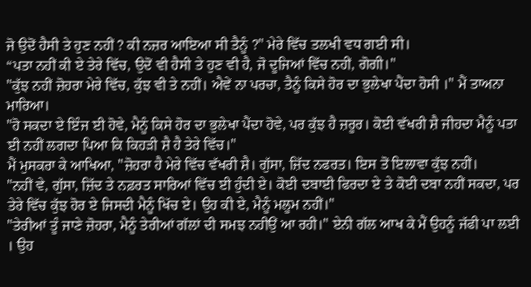ਜੋ ਉਦੋਂ ਹੈਸੀ ਤੇ ਹੁਣ ਨਹੀਂ ? ਕੀ ਨਜ਼ਰ ਆਇਆ ਸੀ ਤੈਨੂੰ ?" ਮੇਰੇ ਵਿੱਚ ਤਲਖੀ ਵਧ ਗਈ ਸੀ।
“ਪਤਾ ਨਹੀਂ ਕੀ ਏ ਤੇਰੇ ਵਿੱਚ, ਉਦੋਂ ਵੀ ਹੈਸੀ ਤੇ ਹੁਣ ਵੀ ਹੈ, ਜੋ ਦੂਜਿਆਂ ਵਿੱਚ ਨਹੀਂ, ਗੋਗੀ।"
"ਕੁੱਝ ਨਹੀਂ ਜ਼ੋਹਰਾ ਮੇਰੇ ਵਿੱਚ, ਕੁੱਝ ਵੀ ਤੇ ਨਹੀਂ। ਐਵੇਂ ਨਾ ਪਰਚਾ, ਤੈਨੂੰ ਕਿਸੇ ਹੋਰ ਦਾ ਭੁਲੇਖਾ ਪੈਂਦਾ ਹੋਸੀ ।" ਮੈਂ ਤਾਅਨਾ ਮਾਰਿਆ।
"ਹੋ ਸਕਦਾ ਏ ਇੰਜ ਈ ਹੋਵੇ, ਮੈਨੂੰ ਕਿਸੇ ਹੋਰ ਦਾ ਭੁਲੇਖਾ ਪੈਂਦਾ ਹੋਵੇ, ਪਰ ਕੁੱਝ ਹੈ ਜ਼ਰੂਰ। ਕੋਈ ਵੱਖਰੀ ਸ਼ੈ ਜੀਹਦਾ ਮੈਨੂੰ ਪਤਾ ਈ ਨਹੀਂ ਲਗਦਾ ਪਿਆ ਕਿ ਕਿਹੜੀ ਸ਼ੈ ਹੈ ਤੇਰੇ ਵਿੱਚ।"
ਮੈਂ ਮੁਸਕਰਾ ਕੇ ਆਖਿਆ, "ਜ਼ੋਹਰਾ ਹੈ ਮੇਰੇ ਵਿੱਚ ਵੱਖਰੀ ਸ਼ੈ। ਗੁੱਸਾ, ਜ਼ਿੱਦ ਨਫਰਤ। ਇਸ ਤੋਂ ਇਲਾਵਾ ਕੁੱਝ ਨਹੀਂ।
"ਨਹੀਂ ਵੇ, ਗੁੱਸਾ, ਜ਼ਿੱਦ ਤੇ ਨਫ਼ਰਤ ਸਾਰਿਆਂ ਵਿੱਚ ਈ ਹੁੰਦੀ ਏ। ਕੋਈ ਦਬਾਈ ਫਿਰਦਾ ਏ ਤੇ ਕੋਈ ਦਬਾ ਨਹੀਂ ਸਕਦਾ, ਪਰ ਤੇਰੇ ਵਿੱਚ ਕੁੱਝ ਹੋਰ ਏ ਜਿਸਦੀ ਮੈਨੂੰ ਖਿੱਚ ਏ। ਉਹ ਕੀ ਏ, ਮੈਨੂੰ ਮਲੂਮ ਨਹੀਂ।"
"ਤੇਰੀਆਂ ਤੂੰ ਜਾਣੇ ਜ਼ੋਹਰਾ, ਮੈਨੂੰ ਤੇਰੀਆਂ ਗੱਲਾਂ ਦੀ ਸਮਝ ਨਹੀਉਂ ਆ ਰਹੀ।" ਏਨੀ ਗੱਲ ਆਖ ਕੇ ਮੈਂ ਉਹਨੂੰ ਜੱਫੀ ਪਾ ਲਈ । ਉਹ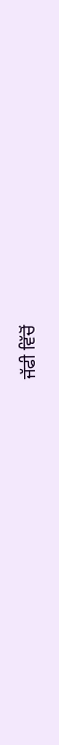ਜੱਫੀ ਵਿੱਚੋਂ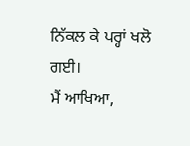ਨਿੱਕਲ ਕੇ ਪਰ੍ਹਾਂ ਖਲੋ ਗਈ।
ਮੈਂ ਆਖਿਆ,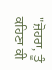"ਜ਼ੋਹਰਾ, ਤੂੰ ਕਹਿਣਾ ਕੀ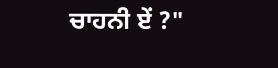ਚਾਹਨੀ ਏਂ ?"